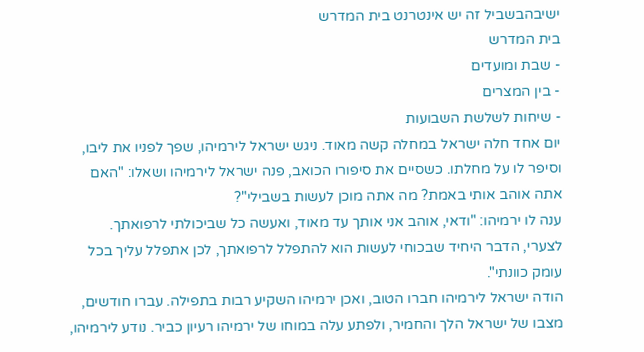ישיבהבשביל זה יש אינטרנט בית המדרש
בית המדרש
- שבת ומועדים
- בין המצרים
- שיחות לשלשת השבועות
יום אחד חלה ישראל במחלה קשה מאוד. ניגש ישראל לירמיהו, שפך לפניו את ליבו, וסיפר לו על מחלתו. כשסיים את סיפורו הכואב, פנה ישראל לירמיהו ושאלו: "האם אתה אוהב אותי באמת? מה אתה מוכן לעשות בשבילי"?
ענה לו ירמיהו: "ודאי, אוהב אני אותך עד מאוד, ואעשה כל שביכולתי לרפואתך. לצערי, הדבר היחיד שבכוחי לעשות הוא להתפלל לרפואתך, לכן אתפלל עליך בכל עומק כוונתי".
הודה ישראל לירמיהו חברו הטוב, ואכן ירמיהו השקיע רבות בתפילה. עברו חודשים, מצבו של ישראל הלך והחמיר, ולפתע עלה במוחו של ירמיהו רעיון כביר. נודע לירמיהו,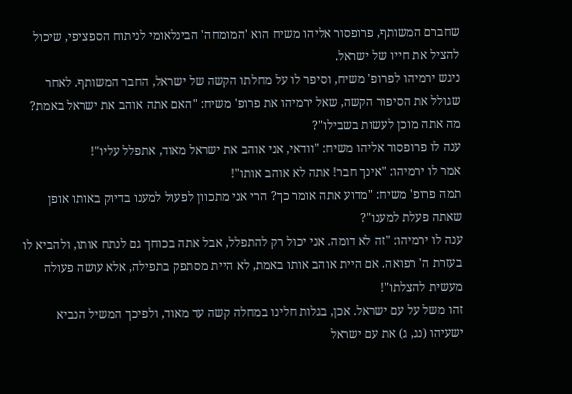שחברם המשותף, פרופסור אליהו משיח הוא 'המומחה' הבינלאומי לניתוח הספציפי, שיכול להציל את חייו של ישראל.
ניגש ירמיהו לפרופ' משיח, וסיפר לו על מחלתו הקשה של ישראל, החבר המשותף. לאחר שגולל את הסיפור הקשה, שאל ירמיהו את פרופ' משיח: "האם אתה אוהב את ישראל באמת? מה אתה מוכן לעשות בשבילו"?
ענה לו פרופסור אליהו משיח: "וודאי, אני אוהב את ישראל מאוד, אתפלל עליו"!
אמר לו ירמיהו: "אינך חבר! אתה לא אוהב אותו"!
תמה פרופ' משיח: "מדוע אתה אומר כך? הרי אני מתכוון לפעול למענו בדיוק באותו אופן שאתה פעלת למענו"?
ענה לו ירמיהו: "זה לא דומה. אני יכול רק להתפלל, אבל אתה בכוחך גם לנתח אותו, ולהביא לו בעזרת ה' רפואה. אם היית אוהב אותו באמת, לא היית מסתפק בתפילה, אלא עושה פעולה מעשית להצלתו"!
זהו משל על עם ישראל. אכן, בגלות חלינו במחלה קשה עד מאוד, ולפיכך המשיל הנביא ישעיהו (נג, ג) את עם ישראל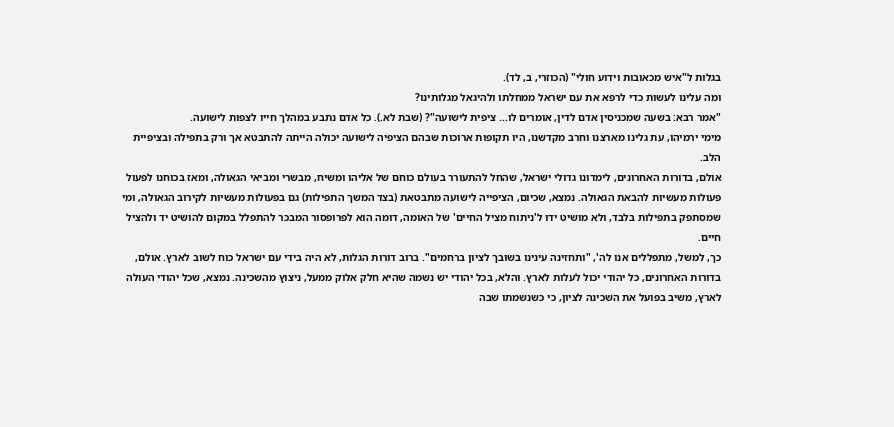בגלות ל"איש מכאובות וידוע חולי" (הכוזרי, ב, לד).
ומה עלינו לעשות כדי לרפא את עם ישראל ממחלתו ולהיגאל מגלותינו?
"אמר רבא: בשעה שמכניסין אדם לדין, אומרים לו... ציפית לישועה"? (שבת לא.). כל אדם נתבע במהלך חייו לצפות לישועה.
מימי ירמיהו, עת גלינו מארצנו וחרב מקדשנו, היו תקופות ארוכות שבהם הציפיה לישועה יכולה הייתה להתבטא אך ורק בתפילה ובציפיית הלב.
אולם, בדורות האחרונים, לימדונו גדולי ישראל, שהחל להתעורר בעולם כוחם של אליהו ומשיח, מבשרי ומביאי הגאולה, ומאז בכוחנו לפעול פעולות מעשיות להבאת הגאולה. נמצא, שכיום, הציפייה לישועה מתבטאת (בצד המשך התפילות) גם בפעולות מעשיות לקירוב הגאולה, ומי שמסתפק בתפילות בלבד, ולא מושיט ידו ל'ניתוח מציל החיים' של האומה, דומה הוא לפרופסור המבכר להתפלל במקום להושיט יד ולהציל חיים.
כך, למשל, מתפללים אנו לה', "ותחזינה עינינו בשובך לציון ברחמים". ברוב דורות הגלות, לא היה בידי עם ישראל כוח לשוב לארץ. אולם, בדורות האחרונים, כל יהודי יכול לעלות לארץ. והלא, בכל יהודי יש נשמה שהיא חלק אלוק ממעל, ניצוץ מהשכינה. נמצא, שכל יהודי העולה לארץ, משיב בפועל את השכינה לציון, כי כשנשמתו שבה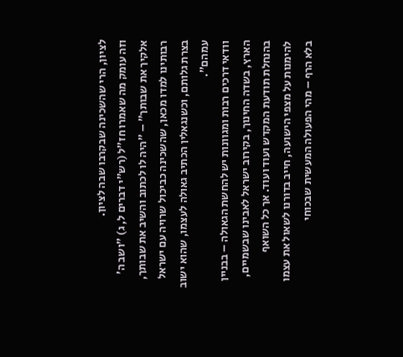לציון, הרי שהשכינה שבקרבו שבה לציון.
וזה עומק מה שאמרו חז"ל (רש"י דברים ל, ג) "ושב ה' אלקיך את שבותך" – "היה לו לכתוב והשיב את שבותך, רבותינו למדו מכאן, שהשכינה כביכול שרויה עם ישראל בצרת גלותם, וכשנגאלין הכתיב גאולה לעצמו, שהוא ישוב עמהם".
וודאי דרכים רבות ומגוונות יש להחשת הגאולה – בבניין הארץ, בשדה החינוך, בקירוב ישראל לאבינו שבשמיים, בהנחלת תודעת המקדש ועוד ועוד. אך כל השואף להימנות על מצפי הישועה, חייב בדורנו לשאול את עצמו בלא הרף – מהי הפעולה המעשית שבכוחי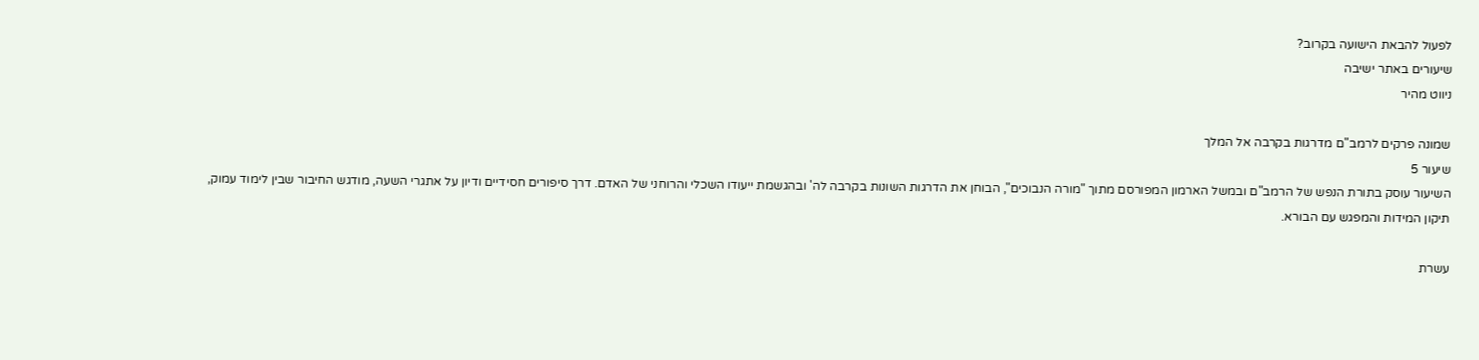לפעול להבאת הישועה בקרוב?
שיעורים באתר ישיבה
ניווט מהיר

שמונה פרקים לרמב"ם מדרגות בקרבה אל המלך
שיעור 5
השיעור עוסק בתורת הנפש של הרמב"ם ובמשל הארמון המפורסם מתוך "מורה הנבוכים", הבוחן את הדרגות השונות בקרבה לה' ובהגשמת ייעודו השכלי והרוחני של האדם. דרך סיפורים חסידיים ודיון על אתגרי השעה, מודגש החיבור שבין לימוד עמוק, תיקון המידות והמפגש עם הבורא.

עשרת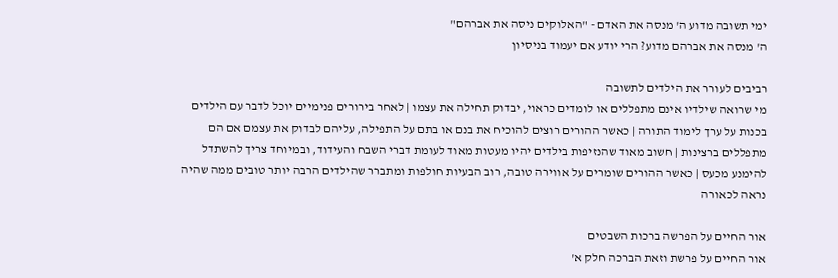ימי תשובה מדוע ה' מנסה את האדם - "האלוקים ניסה את אברהם"
ה' מנסה את אברהם מדוע? הרי יודע אם יעמוד בניסיון

רביבים לעורר את הילדים לתשובה
מי שרואה שילדיו אינם מתפללים או לומדים כראוי, יבדוק תחילה את עצמו | לאחר בירורים פנימיים יוכל לדבר עם הילדים בכנות על ערך לימוד התורה | כאשר ההורים רוצים להוכיח את בנם או בתם על התפילה, עליהם לבדוק את עצמם אם הם מתפללים ברצינות | חשוב מאוד שהנזיפות בילדים יהיו מעטות מאוד לעומת דברי השבח והעידוד, ובמיוחד צריך להשתדל להימנע מכעס | כאשר ההורים שומרים על אווירה טובה, רוב הבעיות חולפות ומתברר שהילדים הרבה יותר טובים ממה שהיה נראה לכאורה

אור החיים על הפרשה ברכות השבטים
אור החיים על פרשת וזאת הברכה חלק א'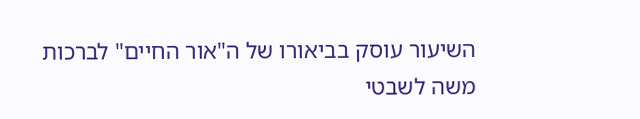השיעור עוסק בביאורו של ה"אור החיים" לברכות משה לשבטי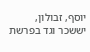יוסף, זבולון, יששכר וגד בפרשת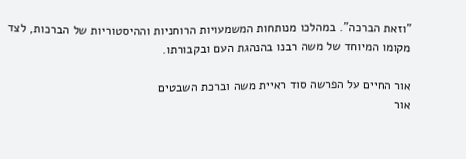"וזאת הברכה". במהלכו מנותחות המשמעויות הרוחניות וההיסטוריות של הברכות, לצד מקומו המיוחד של משה רבנו בהנהגת העם ובקבורתו.

אור החיים על הפרשה סוד ראיית משה וברכת השבטים
אור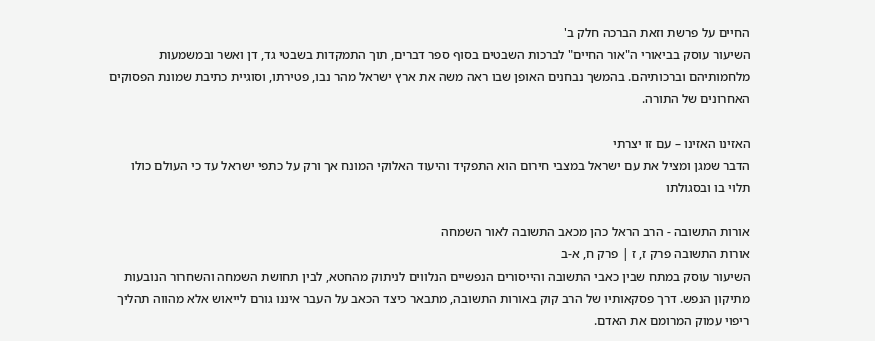החיים על פרשת וזאת הברכה חלק ב'
השיעור עוסק בביאורי ה"אור החיים" לברכות השבטים בסוף ספר דברים, תוך התמקדות בשבטי גד, דן ואשר ובמשמעות מלחמותיהם וברכותיהם. בהמשך נבחנים האופן שבו ראה משה את ארץ ישראל מהר נבו, פטירתו, וסוגיית כתיבת שמונת הפסוקים האחרונים של התורה.

האזינו האזינו – עם זו יצרתי
הדבר שמגן ומציל את עם ישראל במצבי חירום הוא התפקיד והיעוד האלוקי המונח אך ורק על כתפי ישראל עד כי העולם כולו תלוי בו ובסגולתו

אורות התשובה - הרב הראל כהן מכאב התשובה לאור השמחה
אורות התשובה פרק ז, ז | פרק ח, א-ב
השיעור עוסק במתח שבין כאבי התשובה והייסורים הנפשיים הנלווים לניתוק מהחטא, לבין תחושת השמחה והשחרור הנובעות מתיקון הנפש. דרך פסקאותיו של הרב קוק באורות התשובה, מתבאר כיצד הכאב על העבר איננו גורם לייאוש אלא מהווה תהליך ריפוי עמוק המרומם את האדם.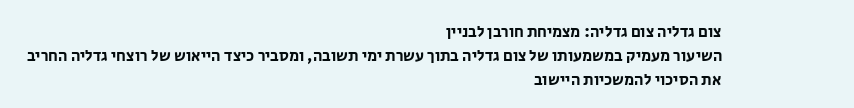צום גדליה צום גדליה: מצמיחת חורבן לבניין
השיעור מעמיק במשמעותו של צום גדליה בתוך עשרת ימי תשובה, ומסביר כיצד הייאוש של רוצחי גדליה החריב את הסיכוי להמשכיות היישוב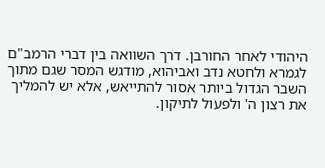היהודי לאחר החורבן. דרך השוואה בין דברי הרמב"ם לגמרא ולחטא נדב ואביהוא, מודגש המסר שגם מתוך השבר הגדול ביותר אסור להתייאש, אלא יש להמליך את רצון ה' ולפעול לתיקון.